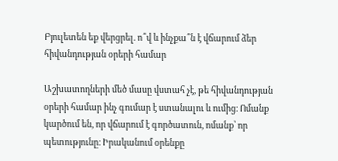Բյուլետեն եք վերցրել. ո՞վ և ինչքա՞ն է վճարում ձեր հիվանդության օրերի համար

Աշխատողների մեծ մասը վստահ չէ, թե հիվանդության օրերի համար ինչ գումար է ստանալու և ումից։ Ոմանք կարծում են, որ վճարում է գործատուն, ոմանք՝ որ պետությունը։ Իրականում օրենքը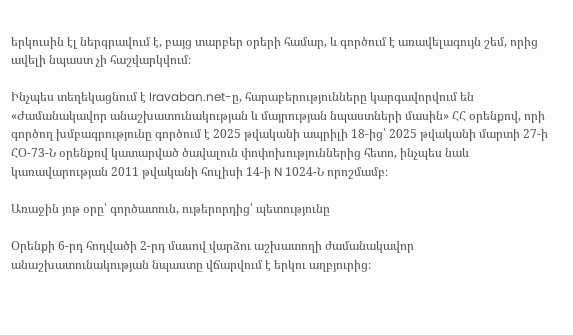երկուսին էլ ներգրավում է, բայց տարբեր օրերի համար, և գործում է առավելագույն շեմ, որից ավելի նպաստ չի հաշվարկվում։

Ինչպես տեղեկացնում է Iravaban.net-ը, հարաբերությունները կարգավորվում են «Ժամանակավոր անաշխատունակության և մայրության նպաստների մասին» ՀՀ օրենքով, որի գործող խմբագրությունը գործում է 2025 թվականի ապրիլի 18-ից՝ 2025 թվականի մարտի 27-ի ՀՕ-73-Ն օրենքով կատարված ծավալուն փոփոխություններից հետո, ինչպես նաև կառավարության 2011 թվականի հուլիսի 14-ի N 1024-Ն որոշմամբ։

Առաջին յոթ օրը՝ գործատուն, ութերորդից՝ պետությունը

Օրենքի 6-րդ հոդվածի 2-րդ մասով վարձու աշխատողի ժամանակավոր անաշխատունակության նպաստը վճարվում է երկու աղբյուրից։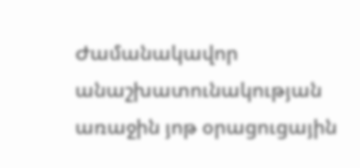Ժամանակավոր անաշխատունակության առաջին յոթ օրացուցային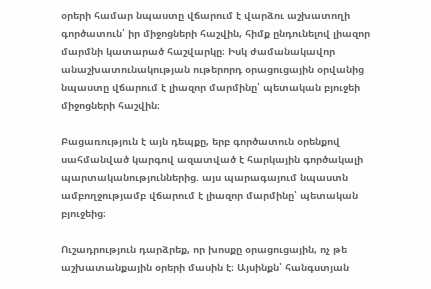օրերի համար նպաստը վճարում է վարձու աշխատողի գործատուն՝ իր միջոցների հաշվին, հիմք ընդունելով լիազոր մարմնի կատարած հաշվարկը։ Իսկ ժամանակավոր անաշխատունակության ութերորդ օրացուցային օրվանից նպաստը վճարում է լիազոր մարմինը՝ պետական բյուջեի միջոցների հաշվին։

Բացառություն է այն դեպքը, երբ գործատուն օրենքով սահմանված կարգով ազատված է հարկային գործակալի պարտականություններից. այս պարագայում նպաստն ամբողջությամբ վճարում է լիազոր մարմինը՝ պետական բյուջեից։

Ուշադրություն դարձրեք, որ խոսքը օրացուցային, ոչ թե աշխատանքային օրերի մասին է։ Այսինքն՝ հանգստյան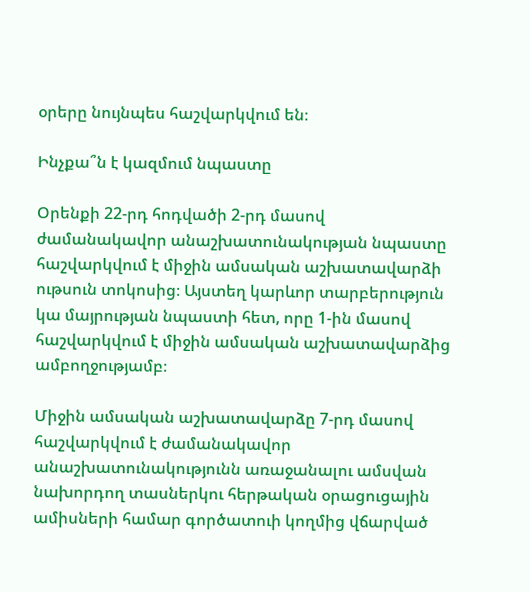օրերը նույնպես հաշվարկվում են։

Ինչքա՞ն է կազմում նպաստը

Օրենքի 22-րդ հոդվածի 2-րդ մասով ժամանակավոր անաշխատունակության նպաստը հաշվարկվում է միջին ամսական աշխատավարձի ութսուն տոկոսից։ Այստեղ կարևոր տարբերություն կա մայրության նպաստի հետ, որը 1-ին մասով հաշվարկվում է միջին ամսական աշխատավարձից ամբողջությամբ։

Միջին ամսական աշխատավարձը 7-րդ մասով հաշվարկվում է ժամանակավոր անաշխատունակությունն առաջանալու ամսվան նախորդող տասներկու հերթական օրացուցային ամիսների համար գործատուի կողմից վճարված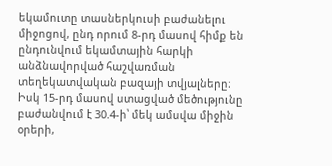եկամուտը տասներկուսի բաժանելու միջոցով, ընդ որում 8-րդ մասով հիմք են ընդունվում եկամտային հարկի անձնավորված հաշվառման տեղեկատվական բազայի տվյալները։ Իսկ 15-րդ մասով ստացված մեծությունը բաժանվում է 30.4-ի՝ մեկ ամսվա միջին օրերի,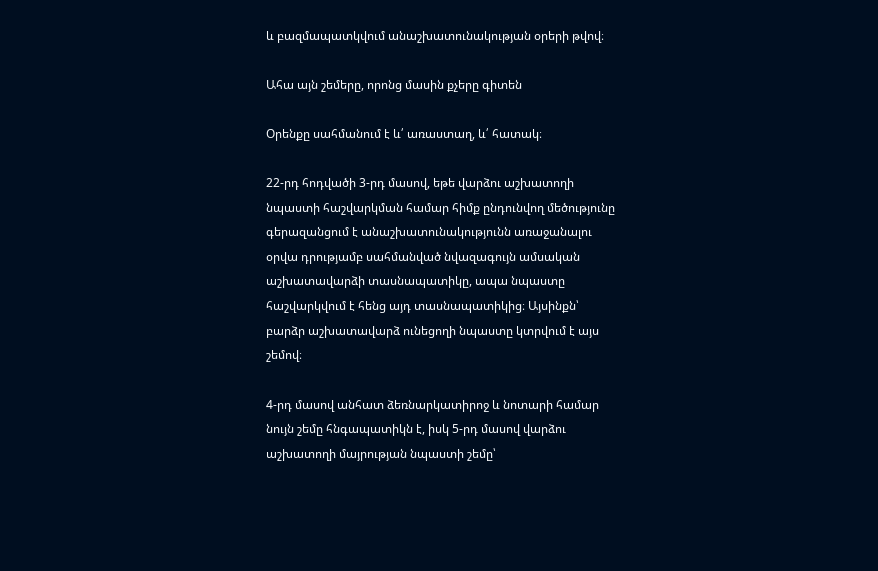և բազմապատկվում անաշխատունակության օրերի թվով։

Ահա այն շեմերը, որոնց մասին քչերը գիտեն

Օրենքը սահմանում է և՛ առաստաղ, և՛ հատակ։

22-րդ հոդվածի 3-րդ մասով, եթե վարձու աշխատողի նպաստի հաշվարկման համար հիմք ընդունվող մեծությունը գերազանցում է անաշխատունակությունն առաջանալու օրվա դրությամբ սահմանված նվազագույն ամսական աշխատավարձի տասնապատիկը, ապա նպաստը հաշվարկվում է հենց այդ տասնապատիկից։ Այսինքն՝ բարձր աշխատավարձ ունեցողի նպաստը կտրվում է այս շեմով։

4-րդ մասով անհատ ձեռնարկատիրոջ և նոտարի համար նույն շեմը հնգապատիկն է, իսկ 5-րդ մասով վարձու աշխատողի մայրության նպաստի շեմը՝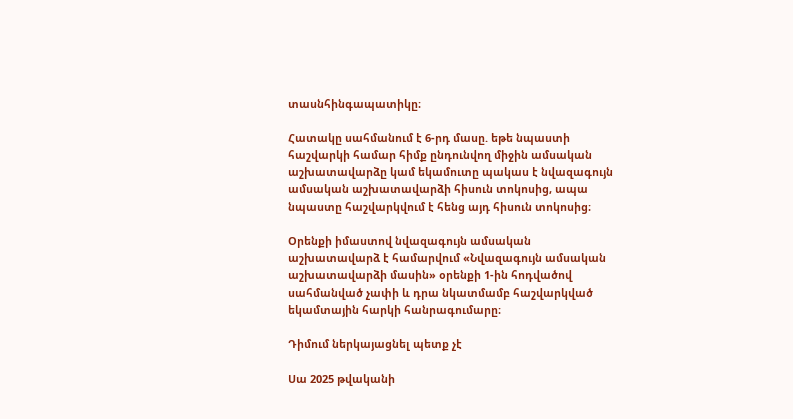տասնհինգապատիկը։

Հատակը սահմանում է 6-րդ մասը. եթե նպաստի հաշվարկի համար հիմք ընդունվող միջին ամսական աշխատավարձը կամ եկամուտը պակաս է նվազագույն ամսական աշխատավարձի հիսուն տոկոսից, ապա նպաստը հաշվարկվում է հենց այդ հիսուն տոկոսից։

Օրենքի իմաստով նվազագույն ամսական աշխատավարձ է համարվում «Նվազագույն ամսական աշխատավարձի մասին» օրենքի 1-ին հոդվածով սահմանված չափի և դրա նկատմամբ հաշվարկված եկամտային հարկի հանրագումարը։

Դիմում ներկայացնել պետք չէ

Սա 2025 թվականի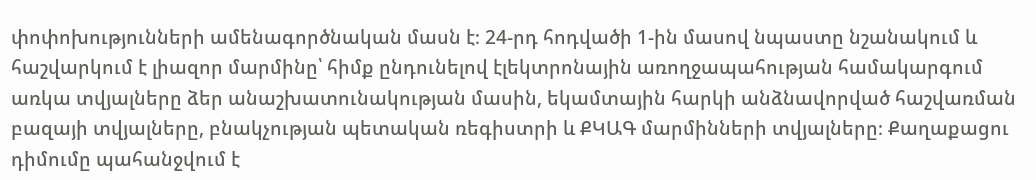փոփոխությունների ամենագործնական մասն է։ 24-րդ հոդվածի 1-ին մասով նպաստը նշանակում և հաշվարկում է լիազոր մարմինը՝ հիմք ընդունելով էլեկտրոնային առողջապահության համակարգում առկա տվյալները ձեր անաշխատունակության մասին, եկամտային հարկի անձնավորված հաշվառման բազայի տվյալները, բնակչության պետական ռեգիստրի և ՔԿԱԳ մարմինների տվյալները։ Քաղաքացու դիմումը պահանջվում է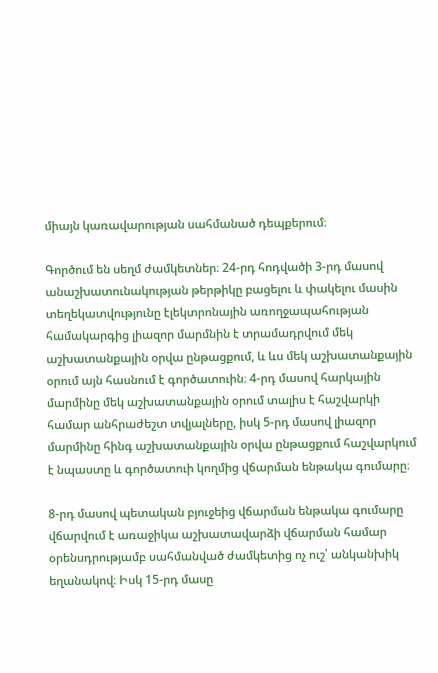միայն կառավարության սահմանած դեպքերում։

Գործում են սեղմ ժամկետներ։ 24-րդ հոդվածի 3-րդ մասով անաշխատունակության թերթիկը բացելու և փակելու մասին տեղեկատվությունը էլեկտրոնային առողջապահության համակարգից լիազոր մարմնին է տրամադրվում մեկ աշխատանքային օրվա ընթացքում, և ևս մեկ աշխատանքային օրում այն հասնում է գործատուին։ 4-րդ մասով հարկային մարմինը մեկ աշխատանքային օրում տալիս է հաշվարկի համար անհրաժեշտ տվյալները, իսկ 5-րդ մասով լիազոր մարմինը հինգ աշխատանքային օրվա ընթացքում հաշվարկում է նպաստը և գործատուի կողմից վճարման ենթակա գումարը։

8-րդ մասով պետական բյուջեից վճարման ենթակա գումարը վճարվում է առաջիկա աշխատավարձի վճարման համար օրենսդրությամբ սահմանված ժամկետից ոչ ուշ՝ անկանխիկ եղանակով։ Իսկ 15-րդ մասը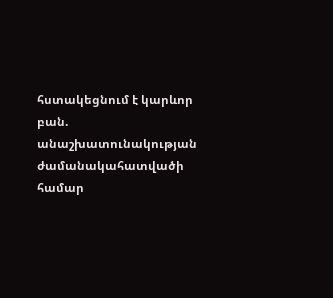հստակեցնում է կարևոր բան. անաշխատունակության ժամանակահատվածի համար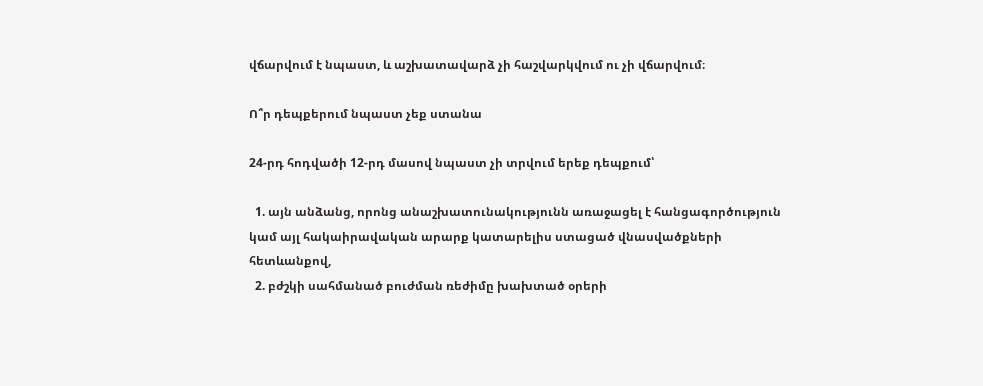վճարվում է նպաստ, և աշխատավարձ չի հաշվարկվում ու չի վճարվում։

Ո՞ր դեպքերում նպաստ չեք ստանա

24-րդ հոդվածի 12-րդ մասով նպաստ չի տրվում երեք դեպքում՝

  1. այն անձանց, որոնց անաշխատունակությունն առաջացել է հանցագործություն կամ այլ հակաիրավական արարք կատարելիս ստացած վնասվածքների հետևանքով,
  2. բժշկի սահմանած բուժման ռեժիմը խախտած օրերի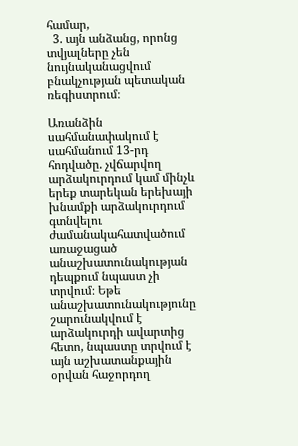համար,
  3. այն անձանց, որոնց տվյալները չեն նույնականացվում բնակչության պետական ռեգիստրում։

Առանձին սահմանափակում է սահմանում 13-րդ հոդվածը. չվճարվող արձակուրդում կամ մինչև երեք տարեկան երեխայի խնամքի արձակուրդում գտնվելու ժամանակահատվածում առաջացած անաշխատունակության դեպքում նպաստ չի տրվում։ Եթե անաշխատունակությունը շարունակվում է արձակուրդի ավարտից հետո, նպաստը տրվում է այն աշխատանքային օրվան հաջորդող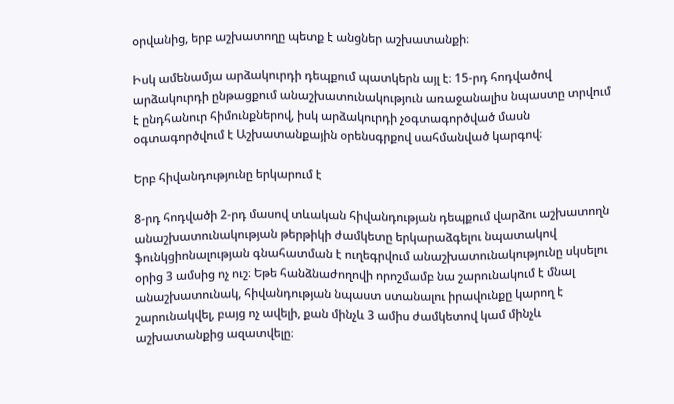օրվանից, երբ աշխատողը պետք է անցներ աշխատանքի։

Իսկ ամենամյա արձակուրդի դեպքում պատկերն այլ է։ 15-րդ հոդվածով արձակուրդի ընթացքում անաշխատունակություն առաջանալիս նպաստը տրվում է ընդհանուր հիմունքներով, իսկ արձակուրդի չօգտագործված մասն օգտագործվում է Աշխատանքային օրենսգրքով սահմանված կարգով։

Երբ հիվանդությունը երկարում է

8-րդ հոդվածի 2-րդ մասով տևական հիվանդության դեպքում վարձու աշխատողն անաշխատունակության թերթիկի ժամկետը երկարաձգելու նպատակով ֆունկցիոնալության գնահատման է ուղեգրվում անաշխատունակությունը սկսելու օրից 3 ամսից ոչ ուշ։ Եթե հանձնաժողովի որոշմամբ նա շարունակում է մնալ անաշխատունակ, հիվանդության նպաստ ստանալու իրավունքը կարող է շարունակվել, բայց ոչ ավելի, քան մինչև 3 ամիս ժամկետով կամ մինչև աշխատանքից ազատվելը։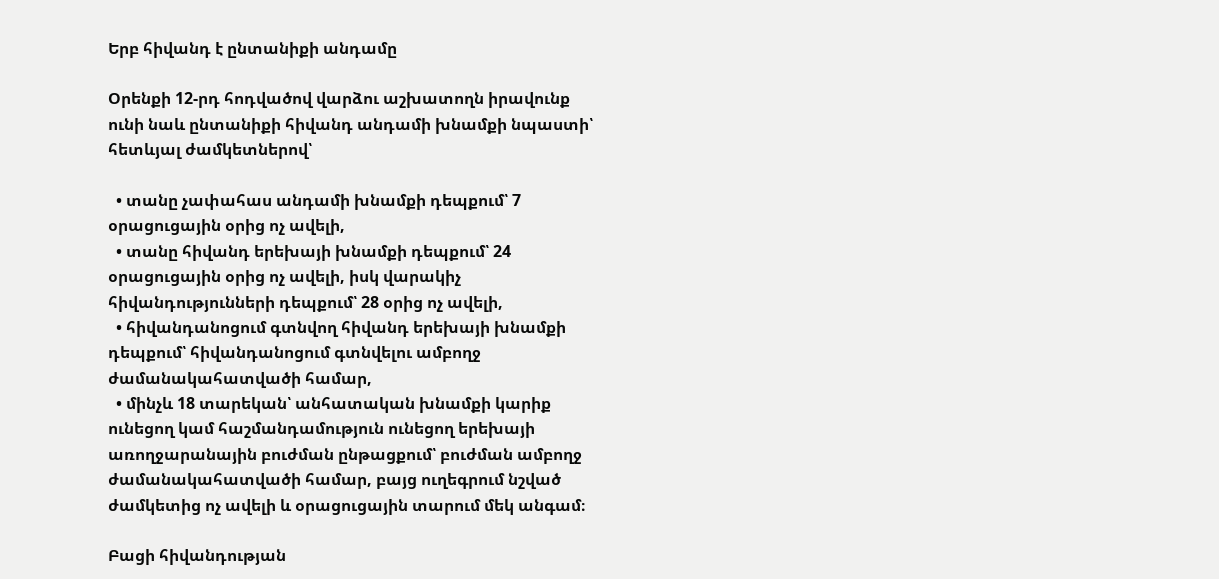Երբ հիվանդ է ընտանիքի անդամը

Օրենքի 12-րդ հոդվածով վարձու աշխատողն իրավունք ունի նաև ընտանիքի հիվանդ անդամի խնամքի նպաստի՝ հետևյալ ժամկետներով՝

  • տանը չափահաս անդամի խնամքի դեպքում՝ 7 օրացուցային օրից ոչ ավելի,
  • տանը հիվանդ երեխայի խնամքի դեպքում՝ 24 օրացուցային օրից ոչ ավելի, իսկ վարակիչ հիվանդությունների դեպքում՝ 28 օրից ոչ ավելի,
  • հիվանդանոցում գտնվող հիվանդ երեխայի խնամքի դեպքում՝ հիվանդանոցում գտնվելու ամբողջ ժամանակահատվածի համար,
  • մինչև 18 տարեկան՝ անհատական խնամքի կարիք ունեցող կամ հաշմանդամություն ունեցող երեխայի առողջարանային բուժման ընթացքում՝ բուժման ամբողջ ժամանակահատվածի համար, բայց ուղեգրում նշված ժամկետից ոչ ավելի և օրացուցային տարում մեկ անգամ։

Բացի հիվանդության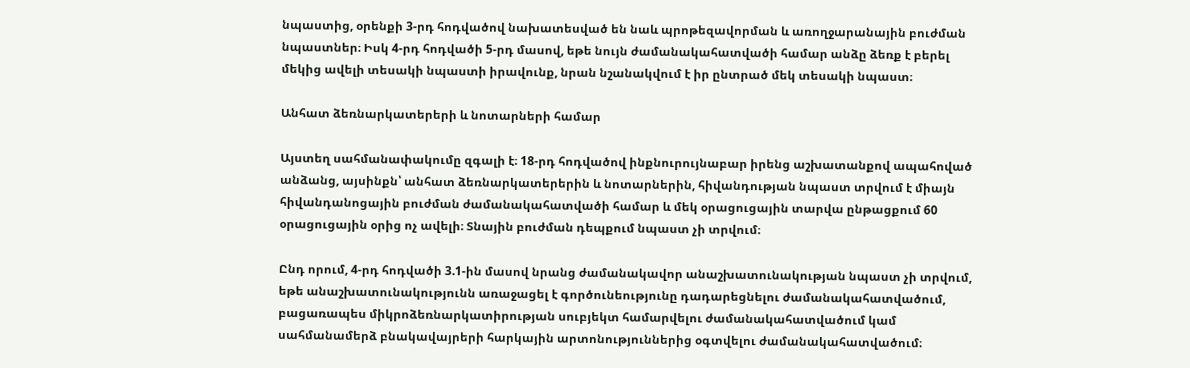նպաստից, օրենքի 3-րդ հոդվածով նախատեսված են նաև պրոթեզավորման և առողջարանային բուժման նպաստներ։ Իսկ 4-րդ հոդվածի 5-րդ մասով, եթե նույն ժամանակահատվածի համար անձը ձեռք է բերել մեկից ավելի տեսակի նպաստի իրավունք, նրան նշանակվում է իր ընտրած մեկ տեսակի նպաստ։

Անհատ ձեռնարկատերերի և նոտարների համար

Այստեղ սահմանափակումը զգալի է։ 18-րդ հոդվածով ինքնուրույնաբար իրենց աշխատանքով ապահոված անձանց, այսինքն՝ անհատ ձեռնարկատերերին և նոտարներին, հիվանդության նպաստ տրվում է միայն հիվանդանոցային բուժման ժամանակահատվածի համար և մեկ օրացուցային տարվա ընթացքում 60 օրացուցային օրից ոչ ավելի։ Տնային բուժման դեպքում նպաստ չի տրվում։

Ընդ որում, 4-րդ հոդվածի 3.1-ին մասով նրանց ժամանակավոր անաշխատունակության նպաստ չի տրվում, եթե անաշխատունակությունն առաջացել է գործունեությունը դադարեցնելու ժամանակահատվածում, բացառապես միկրոձեռնարկատիրության սուբյեկտ համարվելու ժամանակահատվածում կամ սահմանամերձ բնակավայրերի հարկային արտոնություններից օգտվելու ժամանակահատվածում։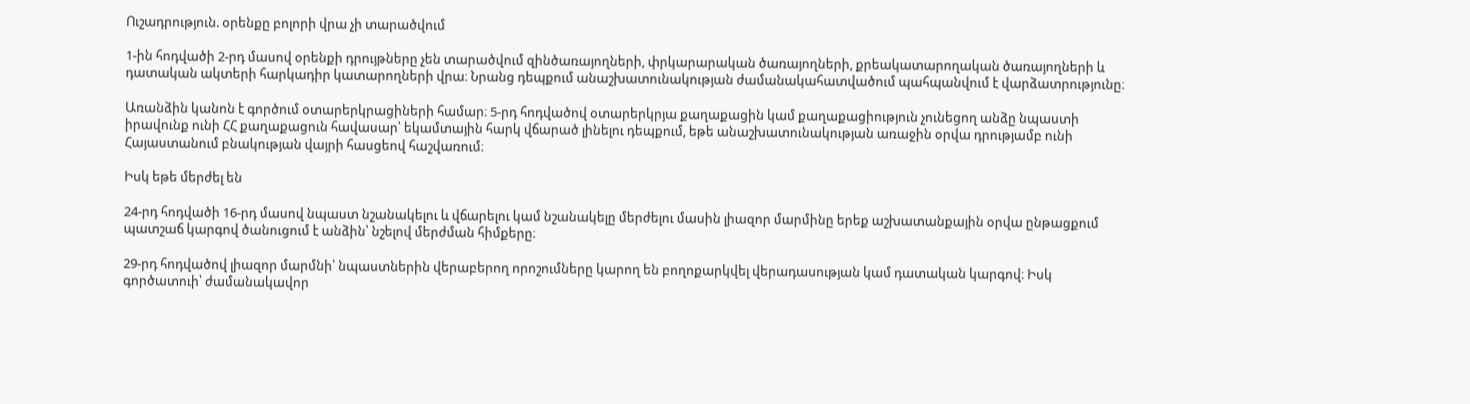Ուշադրություն. օրենքը բոլորի վրա չի տարածվում

1-ին հոդվածի 2-րդ մասով օրենքի դրույթները չեն տարածվում զինծառայողների, փրկարարական ծառայողների, քրեակատարողական ծառայողների և դատական ակտերի հարկադիր կատարողների վրա։ Նրանց դեպքում անաշխատունակության ժամանակահատվածում պահպանվում է վարձատրությունը։

Առանձին կանոն է գործում օտարերկրացիների համար։ 5-րդ հոդվածով օտարերկրյա քաղաքացին կամ քաղաքացիություն չունեցող անձը նպաստի իրավունք ունի ՀՀ քաղաքացուն հավասար՝ եկամտային հարկ վճարած լինելու դեպքում, եթե անաշխատունակության առաջին օրվա դրությամբ ունի Հայաստանում բնակության վայրի հասցեով հաշվառում։

Իսկ եթե մերժել են

24-րդ հոդվածի 16-րդ մասով նպաստ նշանակելու և վճարելու կամ նշանակելը մերժելու մասին լիազոր մարմինը երեք աշխատանքային օրվա ընթացքում պատշաճ կարգով ծանուցում է անձին՝ նշելով մերժման հիմքերը։

29-րդ հոդվածով լիազոր մարմնի՝ նպաստներին վերաբերող որոշումները կարող են բողոքարկվել վերադասության կամ դատական կարգով։ Իսկ գործատուի՝ ժամանակավոր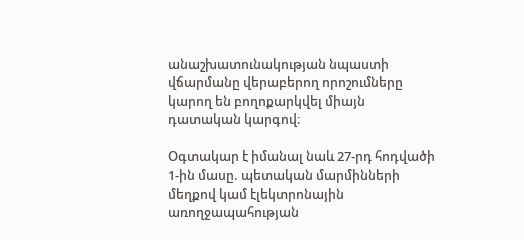անաշխատունակության նպաստի վճարմանը վերաբերող որոշումները կարող են բողոքարկվել միայն դատական կարգով։

Օգտակար է իմանալ նաև 27-րդ հոդվածի 1-ին մասը. պետական մարմինների մեղքով կամ էլեկտրոնային առողջապահության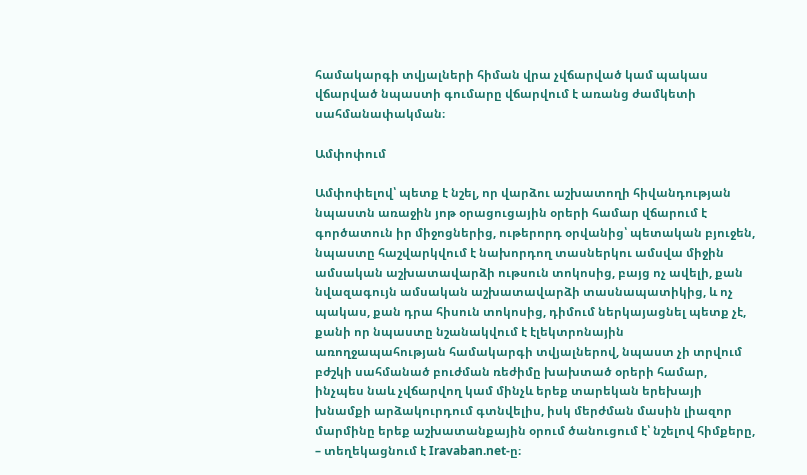համակարգի տվյալների հիման վրա չվճարված կամ պակաս վճարված նպաստի գումարը վճարվում է առանց ժամկետի սահմանափակման։

Ամփոփում

Ամփոփելով՝ պետք է նշել, որ վարձու աշխատողի հիվանդության նպաստն առաջին յոթ օրացուցային օրերի համար վճարում է գործատուն իր միջոցներից, ութերորդ օրվանից՝ պետական բյուջեն, նպաստը հաշվարկվում է նախորդող տասներկու ամսվա միջին ամսական աշխատավարձի ութսուն տոկոսից, բայց ոչ ավելի, քան նվազագույն ամսական աշխատավարձի տասնապատիկից, և ոչ պակաս, քան դրա հիսուն տոկոսից, դիմում ներկայացնել պետք չէ, քանի որ նպաստը նշանակվում է էլեկտրոնային առողջապահության համակարգի տվյալներով, նպաստ չի տրվում բժշկի սահմանած բուժման ռեժիմը խախտած օրերի համար, ինչպես նաև չվճարվող կամ մինչև երեք տարեկան երեխայի խնամքի արձակուրդում գտնվելիս, իսկ մերժման մասին լիազոր մարմինը երեք աշխատանքային օրում ծանուցում է՝ նշելով հիմքերը, – տեղեկացնում է Iravaban.net-ը։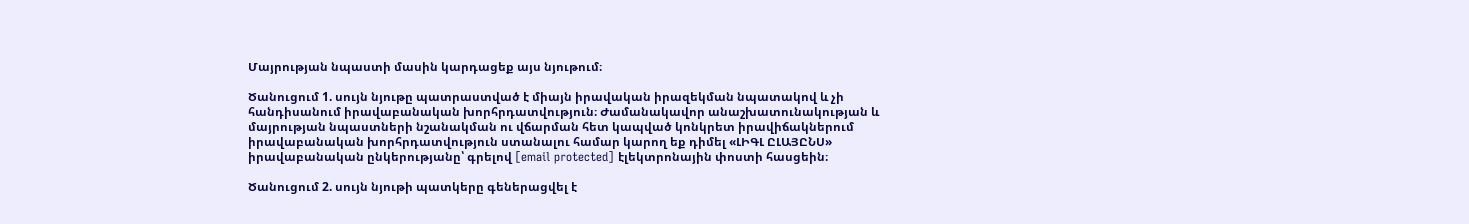Մայրության նպաստի մասին կարդացեք այս նյութում։

Ծանուցում 1. սույն նյութը պատրաստված է միայն իրավական իրազեկման նպատակով և չի հանդիսանում իրավաբանական խորհրդատվություն։ Ժամանակավոր անաշխատունակության և մայրության նպաստների նշանակման ու վճարման հետ կապված կոնկրետ իրավիճակներում իրավաբանական խորհրդատվություն ստանալու համար կարող եք դիմել «ԼԻԳԼ ԸԼԱՅԸՆՍ» իրավաբանական ընկերությանը՝ գրելով [email protected] էլեկտրոնային փոստի հասցեին։

Ծանուցում 2. սույն նյութի պատկերը գեներացվել է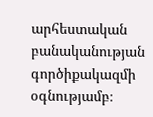արհեստական բանականության գործիքակազմի օգնությամբ։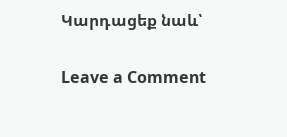Կարդացեք նաև՝

Leave a Comment